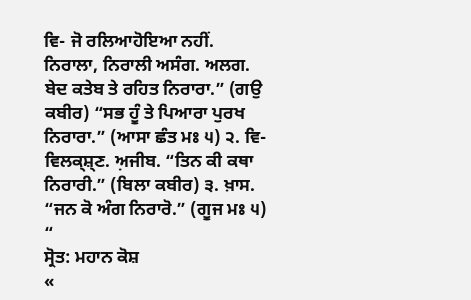ਵਿ- ਜੋ ਰਲਿਆਹੋਇਆ ਨਹੀਂ. ਨਿਰਾਲਾ, ਨਿਰਾਲੀ ਅਸੰਗ. ਅਲਗ. ਬੇਦ ਕਤੇਬ ਤੇ ਰਹਿਤ ਨਿਰਾਰਾ.” (ਗਉ ਕਬੀਰ) “ਸਭ ਹੂੰ ਤੇ ਪਿਆਰਾ ਪੁਰਖ ਨਿਰਾਰਾ.” (ਆਸਾ ਛੰਤ ਮਃ ੫) ੨. ਵਿ- ਵਿਲਕ੍ਸ਼੍ਣ. ਅ਼ਜੀਬ. “ਤਿਨ ਕੀ ਕਥਾ ਨਿਰਾਰੀ.” (ਬਿਲਾ ਕਬੀਰ) ੩. ਖ਼ਾਸ. “ਜਨ ਕੋ ਅੰਗ ਨਿਰਾਰੋ.” (ਗੂਜ ਮਃ ੫) “
ਸ੍ਰੋਤ: ਮਹਾਨ ਕੋਸ਼
«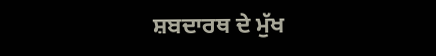ਸ਼ਬਦਾਰਥ ਦੇ ਮੁੱਖ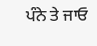ਪੰਨੇ ਤੇ ਜਾਓ